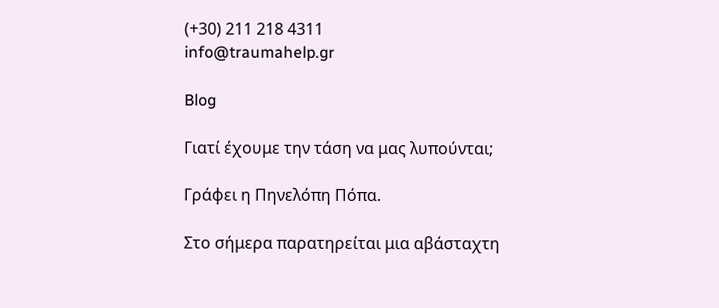(+30) 211 218 4311
info@traumahelp.gr

Blog

Γιατί έχουμε την τάση να μας λυπούνται;

Γράφει η Πηνελόπη Πόπα.

Στο σήμερα παρατηρείται μια αβάσταχτη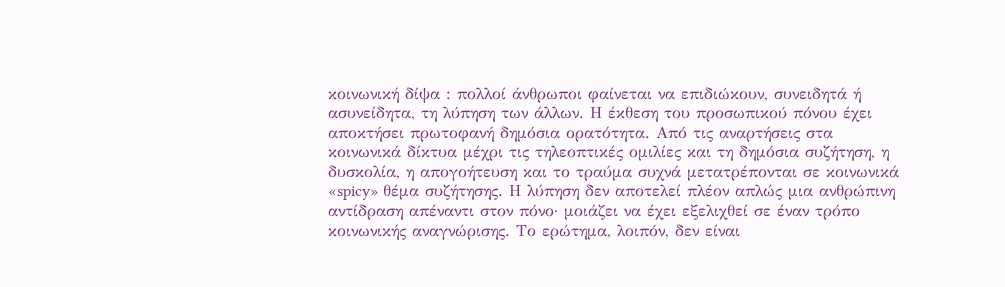κοινωνική δίψα : πολλοί άνθρωποι φαίνεται να επιδιώκουν, συνειδητά ή ασυνείδητα, τη λύπηση των άλλων. Η έκθεση του προσωπικού πόνου έχει αποκτήσει πρωτοφανή δημόσια ορατότητα. Από τις αναρτήσεις στα κοινωνικά δίκτυα μέχρι τις τηλεοπτικές ομιλίες και τη δημόσια συζήτηση, η δυσκολία, η απογοήτευση και το τραύμα συχνά μετατρέπονται σε κοινωνικά «spicy» θέμα συζήτησης. Η λύπηση δεν αποτελεί πλέον απλώς μια ανθρώπινη αντίδραση απέναντι στον πόνο· μοιάζει να έχει εξελιχθεί σε έναν τρόπο κοινωνικής αναγνώρισης. Το ερώτημα, λοιπόν, δεν είναι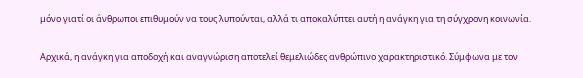μόνο γιατί οι άνθρωποι επιθυμούν να τους λυπούνται, αλλά τι αποκαλύπτει αυτή η ανάγκη για τη σύγχρονη κοινωνία.

Αρχικά, η ανάγκη για αποδοχή και αναγνώριση αποτελεί θεμελιώδες ανθρώπινο χαρακτηριστικό. Σύμφωνα με τον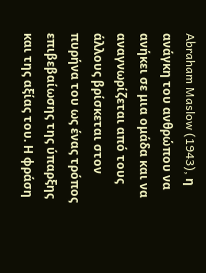Abraham Maslow (1943), η ανάγκη του ανθρώπου να ανήκει σε μια ομάδα και να αναγνωρίζεται από τους άλλους βρίσκεται στον πυρήνα του ως ένας τρόπος επιβεβαίωσης της ύπαρξης και της αξίας του. Η φράση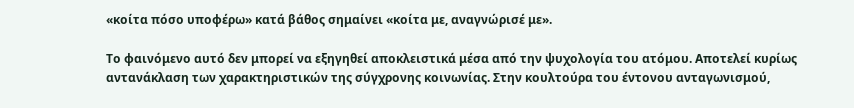«κοίτα πόσο υποφέρω» κατά βάθος σημαίνει «κοίτα με, αναγνώρισέ με».

Το φαινόμενο αυτό δεν μπορεί να εξηγηθεί αποκλειστικά μέσα από την ψυχολογία του ατόμου. Αποτελεί κυρίως αντανάκλαση των χαρακτηριστικών της σύγχρονης κοινωνίας. Στην κουλτούρα του έντονου ανταγωνισμού,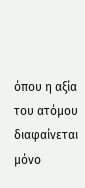όπου η αξία του ατόμου διαφαίνεται μόνο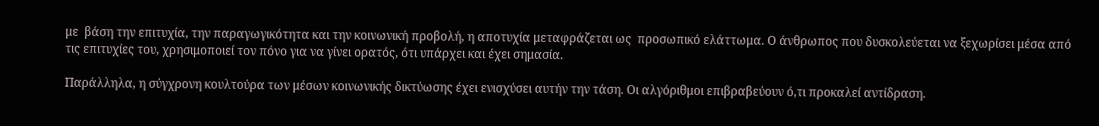με  βάση την επιτυχία, την παραγωγικότητα και την κοινωνική προβολή, η αποτυχία μεταφράζεται ως  προσωπικό ελάττωμα. Ο άνθρωπος που δυσκολεύεται να ξεχωρίσει μέσα από τις επιτυχίες του, χρησιμοποιεί τον πόνο για να γίνει ορατός, ότι υπάρχει και έχει σημασία.

Παράλληλα, η σύγχρονη κουλτούρα των μέσων κοινωνικής δικτύωσης έχει ενισχύσει αυτήν την τάση. Οι αλγόριθμοι επιβραβεύουν ό,τι προκαλεί αντίδραση.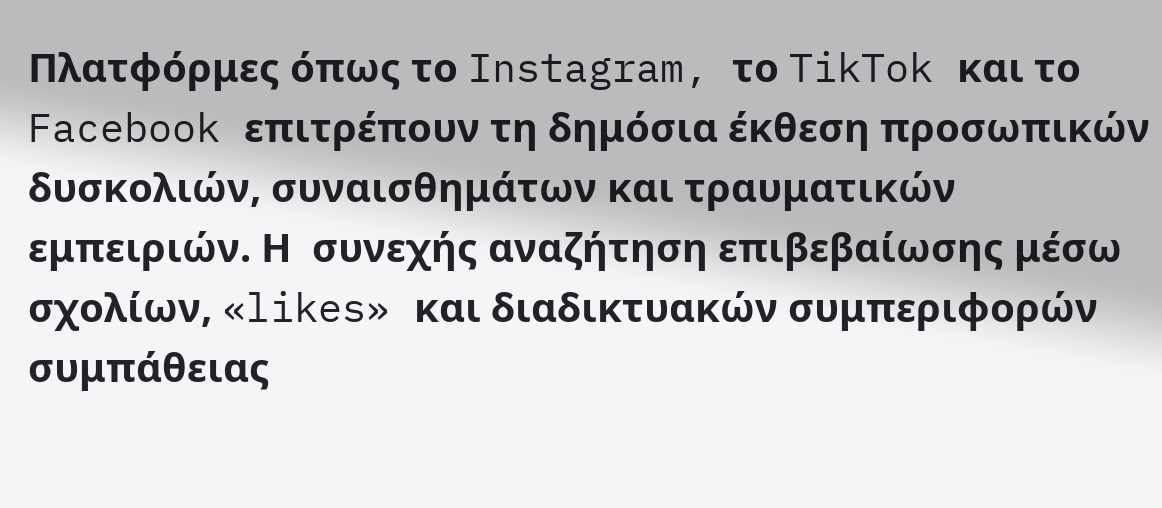Πλατφόρμες όπως το Instagram, το TikTok και το Facebook επιτρέπουν τη δημόσια έκθεση προσωπικών δυσκολιών, συναισθημάτων και τραυματικών εμπειριών. Η  συνεχής αναζήτηση επιβεβαίωσης μέσω σχολίων, «likes» και διαδικτυακών συμπεριφορών  συμπάθειας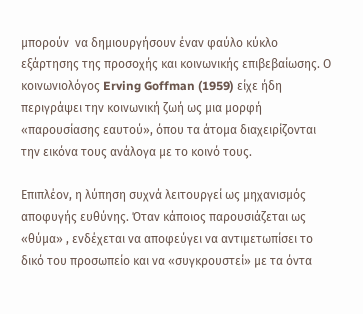μπορούν  να δημιουργήσουν έναν φαύλο κύκλο εξάρτησης της προσοχής και κοινωνικής επιβεβαίωσης. Ο κοινωνιολόγος Erving Goffman (1959) είχε ήδη περιγράψει την κοινωνική ζωή ως μια μορφή «παρουσίασης εαυτού», όπου τα άτομα διαχειρίζονται την εικόνα τους ανάλογα με το κοινό τους.

Επιπλέον, η λύπηση συχνά λειτουργεί ως μηχανισμός αποφυγής ευθύνης. Όταν κάποιος παρουσιάζεται ως «θύμα» , ενδέχεται να αποφεύγει να αντιμετωπίσει το δικό του προσωπείο και να «συγκρουστεί» με τα όντα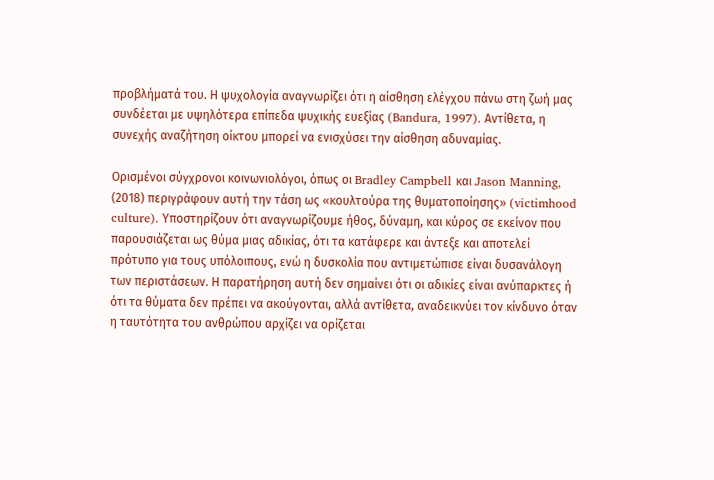προβλήματά του. Η ψυχολογία αναγνωρίζει ότι η αίσθηση ελέγχου πάνω στη ζωή μας συνδέεται με υψηλότερα επίπεδα ψυχικής ευεξίας (Bandura, 1997). Αντίθετα, η συνεχής αναζήτηση οίκτου μπορεί να ενισχύσει την αίσθηση αδυναμίας.

Ορισμένοι σύγχρονοι κοινωνιολόγοι, όπως οι Bradley Campbell και Jason Manning, (2018) περιγράφουν αυτή την τάση ως «κουλτούρα της θυματοποίησης» (victimhood culture). Υποστηρίζουν ότι αναγνωρίζουμε ήθος, δύναμη, και κύρος σε εκείνον που παρουσιάζεται ως θύμα μιας αδικίας, ότι τα κατάφερε και άντεξε και αποτελεί πρότυπο για τους υπόλοιπους, ενώ η δυσκολία που αντιμετώπισε είναι δυσανάλογη των περιστάσεων. Η παρατήρηση αυτή δεν σημαίνει ότι οι αδικίες είναι ανύπαρκτες ή ότι τα θύματα δεν πρέπει να ακούγονται, αλλά αντίθετα, αναδεικνύει τον κίνδυνο όταν η ταυτότητα του ανθρώπου αρχίζει να ορίζεται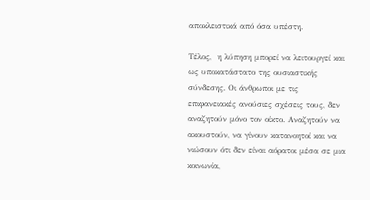αποκλειστικά από όσα υπέστη.

Τέλος,  η λύπηση μπορεί να λειτουργεί και ως υποκατάστατο της ουσιαστικής σύνδεσης. Οι άνθρωποι με τις επιφανειακές ανούσιες σχέσεις τους, δεν αναζητούν μόνο τον οίκτο. Αναζητούν να ακουστούν, να γίνουν κατανοητοί και να νιώσουν ότι δεν είναι αόρατοι μέσα σε μια κοινωνία,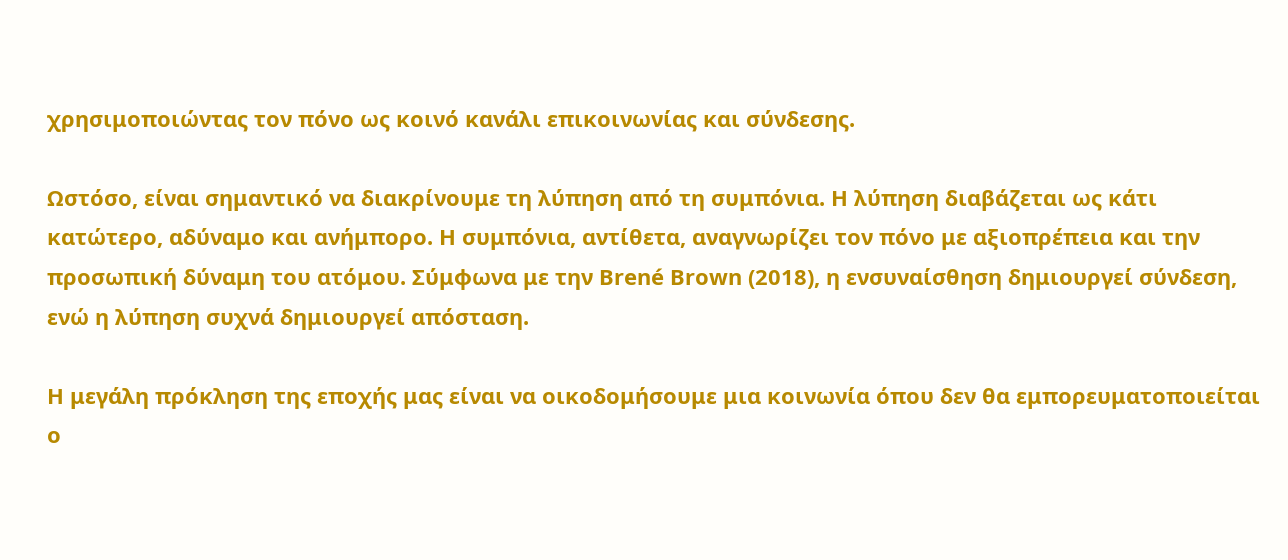χρησιμοποιώντας τον πόνο ως κοινό κανάλι επικοινωνίας και σύνδεσης.

Ωστόσο, είναι σημαντικό να διακρίνουμε τη λύπηση από τη συμπόνια. Η λύπηση διαβάζεται ως κάτι κατώτερο, αδύναμο και ανήμπορο. Η συμπόνια, αντίθετα, αναγνωρίζει τον πόνο με αξιοπρέπεια και την προσωπική δύναμη του ατόμου. Σύμφωνα με την Brené Brown (2018), η ενσυναίσθηση δημιουργεί σύνδεση, ενώ η λύπηση συχνά δημιουργεί απόσταση.

Η μεγάλη πρόκληση της εποχής μας είναι να οικοδομήσουμε μια κοινωνία όπου δεν θα εμπορευματοποιείται ο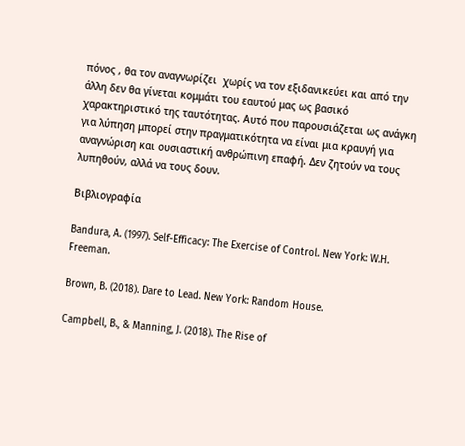πόνος , θα τον αναγνωρίζει  χωρίς να τον εξιδανικεύει και από την άλλη δεν θα γίνεται κομμάτι του εαυτού μας ως βασικό χαρακτηριστικό της ταυτότητας. Αυτό που παρουσιάζεται ως ανάγκη για λύπηση μπορεί στην πραγματικότητα να είναι μια κραυγή για αναγνώριση και ουσιαστική ανθρώπινη επαφή. Δεν ζητούν να τους λυπηθούν, αλλά να τους δουν.

Βιβλιογραφία

Bandura, A. (1997). Self-Efficacy: The Exercise of Control. New York: W.H. Freeman.

Brown, B. (2018). Dare to Lead. New York: Random House.

Campbell, B., & Manning, J. (2018). The Rise of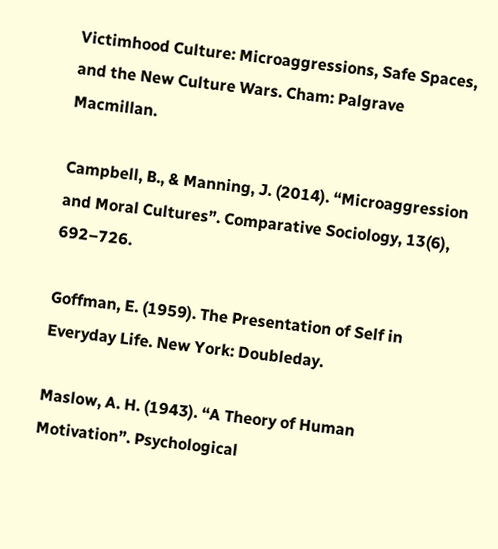Victimhood Culture: Microaggressions, Safe Spaces, and the New Culture Wars. Cham: Palgrave Macmillan.

Campbell, B., & Manning, J. (2014). “Microaggression and Moral Cultures”. Comparative Sociology, 13(6), 692–726.

Goffman, E. (1959). The Presentation of Self in Everyday Life. New York: Doubleday.

Maslow, A. H. (1943). “A Theory of Human Motivation”. Psychological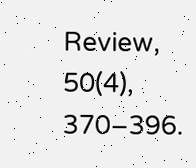Review, 50(4), 370–396.